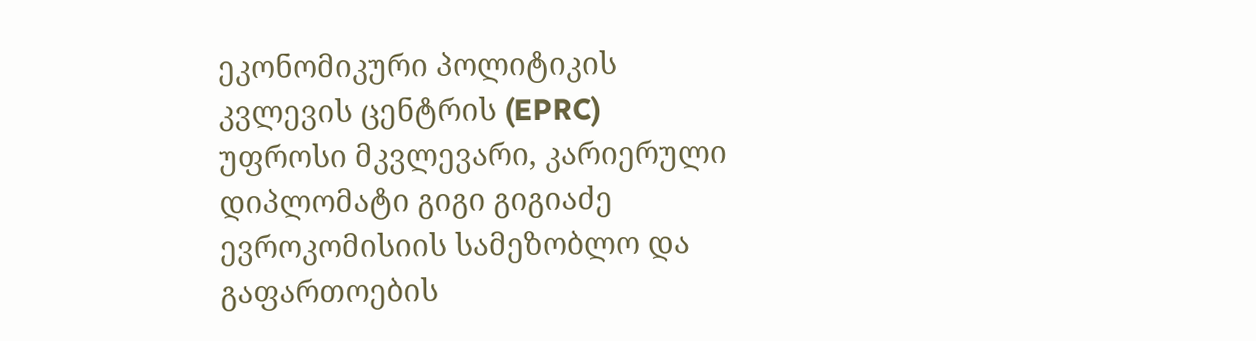ეკონომიკური პოლიტიკის კვლევის ცენტრის (EPRC) უფროსი მკვლევარი, კარიერული დიპლომატი გიგი გიგიაძე ევროკომისიის სამეზობლო და გაფართოების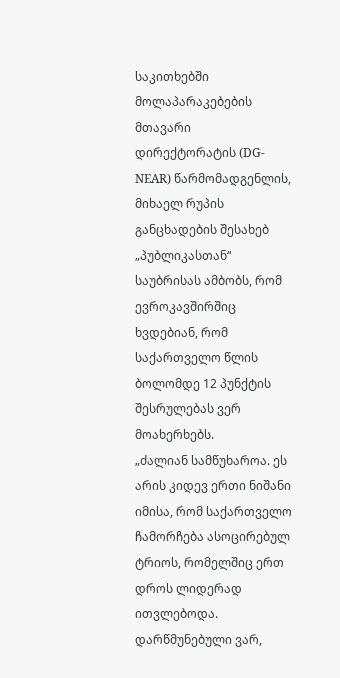საკითხებში მოლაპარაკებების მთავარი დირექტორატის (DG-NEAR) წარმომადგენლის, მიხაელ რუპის განცხადების შესახებ „პუბლიკასთან“ საუბრისას ამბობს, რომ ევროკავშირშიც ხვდებიან, რომ საქართველო წლის ბოლომდე 12 პუნქტის შესრულებას ვერ მოახერხებს.
„ძალიან სამწუხაროა. ეს არის კიდევ ერთი ნიშანი იმისა, რომ საქართველო ჩამორჩება ასოცირებულ ტრიოს, რომელშიც ერთ დროს ლიდერად ითვლებოდა. დარწმუნებული ვარ,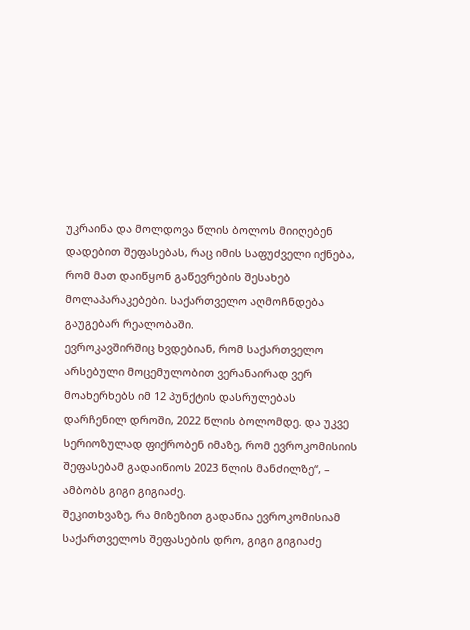უკრაინა და მოლდოვა წლის ბოლოს მიიღებენ დადებით შეფასებას, რაც იმის საფუძველი იქნება, რომ მათ დაიწყონ გაწევრების შესახებ მოლაპარაკებები. საქართველო აღმოჩნდება გაუგებარ რეალობაში.
ევროკავშირშიც ხვდებიან, რომ საქართველო არსებული მოცემულობით ვერანაირად ვერ მოახერხებს იმ 12 პუნქტის დასრულებას დარჩენილ დროში, 2022 წლის ბოლომდე. და უკვე სერიოზულად ფიქრობენ იმაზე, რომ ევროკომისიის შეფასებამ გადაიწიოს 2023 წლის მანძილზე“, – ამბობს გიგი გიგიაძე.
შეკითხვაზე, რა მიზეზით გადაწია ევროკომისიამ საქართველოს შეფასების დრო, გიგი გიგიაძე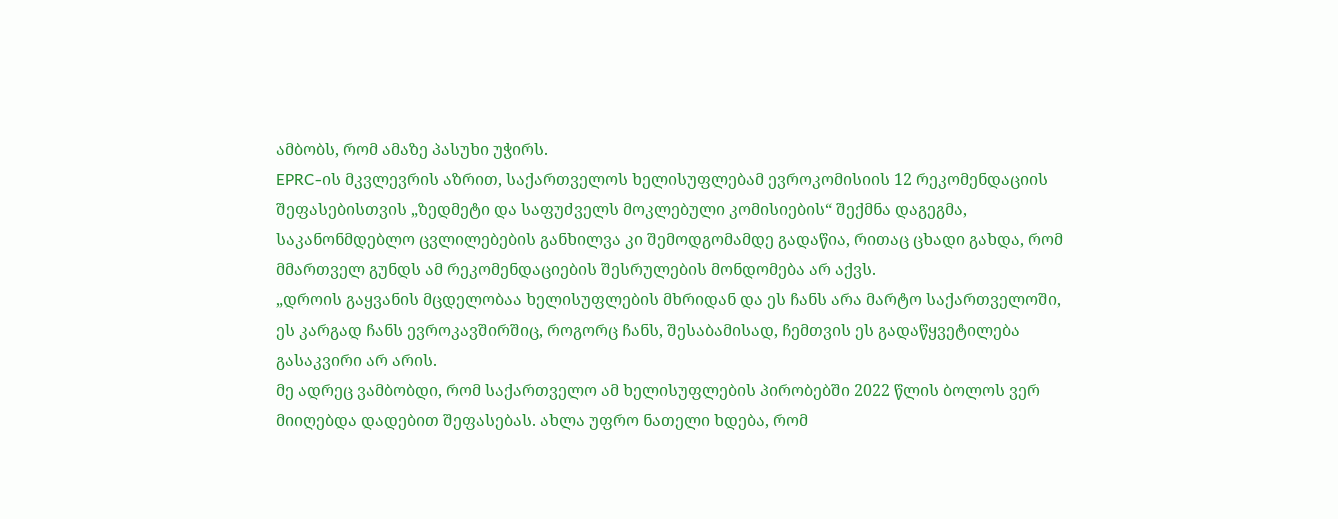ამბობს, რომ ამაზე პასუხი უჭირს.
EPRC-ის მკვლევრის აზრით, საქართველოს ხელისუფლებამ ევროკომისიის 12 რეკომენდაციის შეფასებისთვის „ზედმეტი და საფუძველს მოკლებული კომისიების“ შექმნა დაგეგმა, საკანონმდებლო ცვლილებების განხილვა კი შემოდგომამდე გადაწია, რითაც ცხადი გახდა, რომ მმართველ გუნდს ამ რეკომენდაციების შესრულების მონდომება არ აქვს.
„დროის გაყვანის მცდელობაა ხელისუფლების მხრიდან და ეს ჩანს არა მარტო საქართველოში, ეს კარგად ჩანს ევროკავშირშიც, როგორც ჩანს, შესაბამისად, ჩემთვის ეს გადაწყვეტილება გასაკვირი არ არის.
მე ადრეც ვამბობდი, რომ საქართველო ამ ხელისუფლების პირობებში 2022 წლის ბოლოს ვერ მიიღებდა დადებით შეფასებას. ახლა უფრო ნათელი ხდება, რომ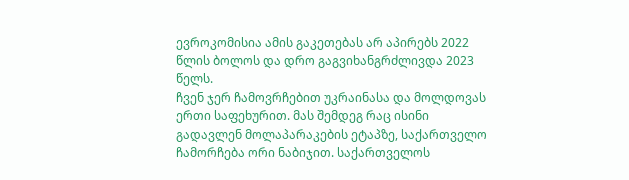ევროკომისია ამის გაკეთებას არ აპირებს 2022 წლის ბოლოს და დრო გაგვიხანგრძლივდა 2023 წელს.
ჩვენ ჯერ ჩამოვრჩებით უკრაინასა და მოლდოვას ერთი საფეხურით. მას შემდეგ რაც ისინი გადავლენ მოლაპარაკების ეტაპზე, საქართველო ჩამორჩება ორი ნაბიჯით. საქართველოს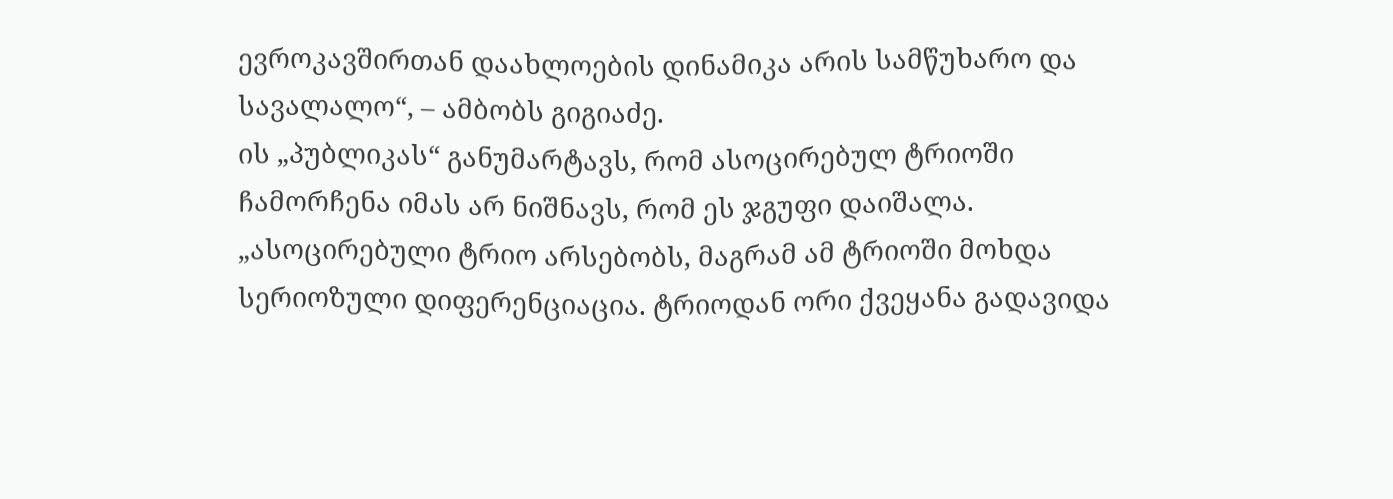ევროკავშირთან დაახლოების დინამიკა არის სამწუხარო და სავალალო“, – ამბობს გიგიაძე.
ის „პუბლიკას“ განუმარტავს, რომ ასოცირებულ ტრიოში ჩამორჩენა იმას არ ნიშნავს, რომ ეს ჯგუფი დაიშალა.
„ასოცირებული ტრიო არსებობს, მაგრამ ამ ტრიოში მოხდა სერიოზული დიფერენციაცია. ტრიოდან ორი ქვეყანა გადავიდა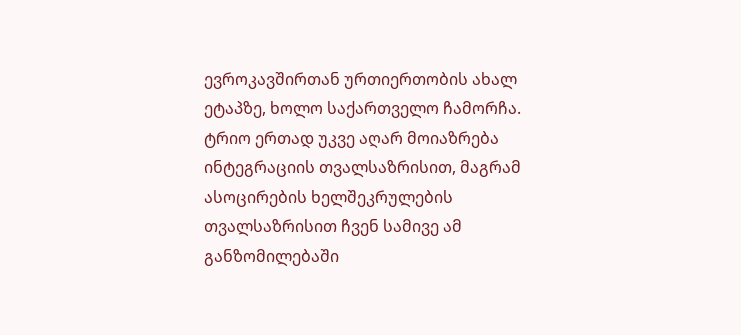ევროკავშირთან ურთიერთობის ახალ ეტაპზე, ხოლო საქართველო ჩამორჩა. ტრიო ერთად უკვე აღარ მოიაზრება ინტეგრაციის თვალსაზრისით, მაგრამ ასოცირების ხელშეკრულების თვალსაზრისით ჩვენ სამივე ამ განზომილებაში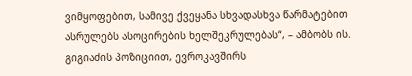ვიმყოფებით, სამივე ქვეყანა სხვადასხვა წარმატებით ასრულებს ასოცირების ხელშეკრულებას“, – ამბობს ის.
გიგიაძის პოზიციით, ევროკავშირს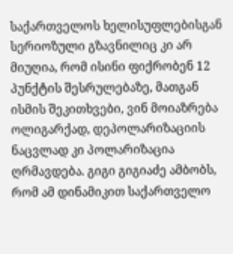საქართველოს ხელისუფლებისგან სერიოზული გზავნილიც კი არ მიუღია, რომ ისინი ფიქრობენ 12 პუნქტის შესრულებაზე, მათგან ისმის შეკითხვები, ვინ მოიაზრება ოლიგარქად, დეპოლარიზაციის ნაცვლად კი პოლარიზაცია ღრმავდება. გიგი გიგიაძე ამბობს, რომ ამ დინამიკით საქართველო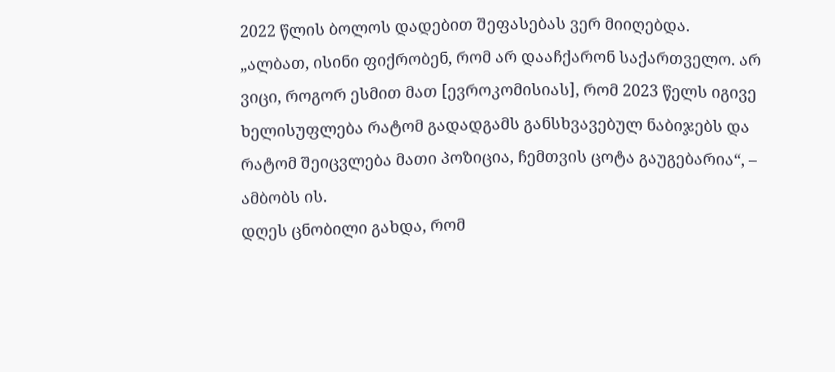2022 წლის ბოლოს დადებით შეფასებას ვერ მიიღებდა.
„ალბათ, ისინი ფიქრობენ, რომ არ დააჩქარონ საქართველო. არ ვიცი, როგორ ესმით მათ [ევროკომისიას], რომ 2023 წელს იგივე ხელისუფლება რატომ გადადგამს განსხვავებულ ნაბიჯებს და რატომ შეიცვლება მათი პოზიცია, ჩემთვის ცოტა გაუგებარია“, – ამბობს ის.
დღეს ცნობილი გახდა, რომ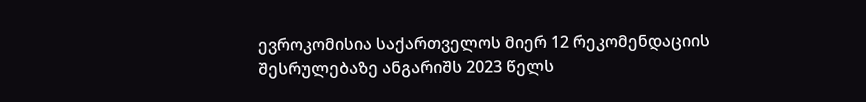ევროკომისია საქართველოს მიერ 12 რეკომენდაციის შესრულებაზე ანგარიშს 2023 წელს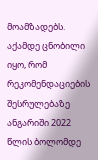მოამზადებს. აქამდე ცნობილი იყო, რომ რეკომენდაციების შესრულებაზე ანგარიში 2022 წლის ბოლომდე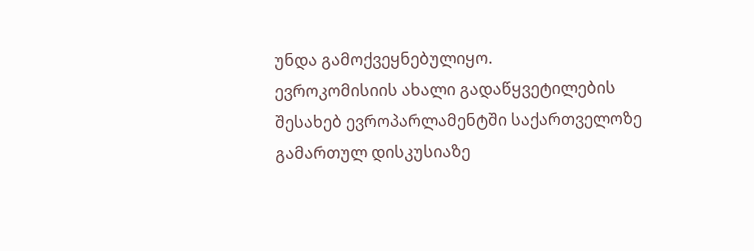უნდა გამოქვეყნებულიყო.
ევროკომისიის ახალი გადაწყვეტილების შესახებ ევროპარლამენტში საქართველოზე გამართულ დისკუსიაზე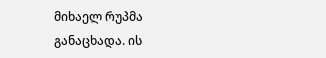მიხაელ რუპმა განაცხადა. ის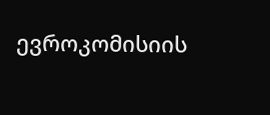ევროკომისიის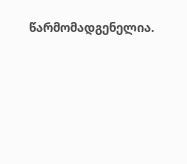წარმომადგენელია.